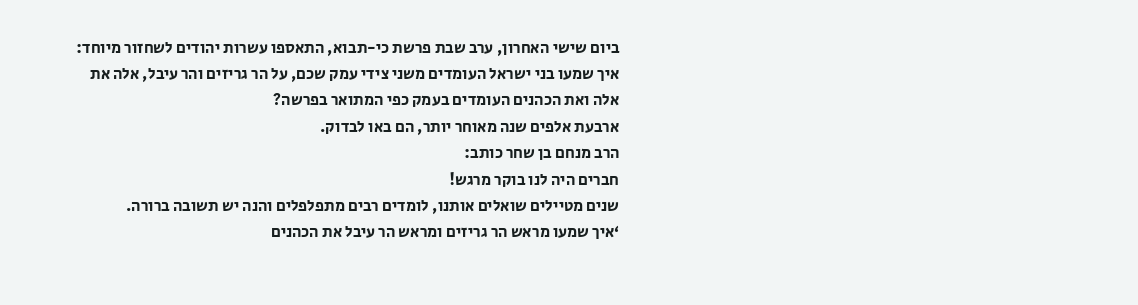ביום שישי האחרון, ערב שבת פרשת כי-תבוא, התאספו עשרות יהודים לשחזור מיוחד: איך שמעו בני ישראל העומדים משני צידי עמק שכם, על הר גריזים והר עיבל, אלה את אלה ואת הכהנים העומדים בעמק כפי המתואר בפרשה?
ארבעת אלפים שנה מאוחר יותר, הם באו לבדוק.
הרב מנחם בן שחר כותב:
חברים היה לנו בוקר מרגש!
שנים מטיילים שואלים אותנו, לומדים רבים מתפלפלים והנה יש תשובה ברורה.
‘איך שמעו מראש הר גריזים ומראש הר עיבל את הכהנים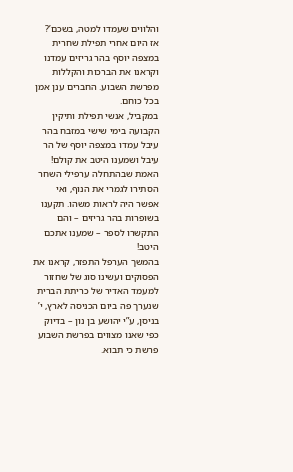והלווים שעמדו למטה, בשכם’?
אז היום אחרי תפילת שחרית במצפה יוסף בהר גריזים עמדנו וקראנו את הברכות והקללות מפרשת השבוע. החברים ענן אמן בכל כוחם.
במקביל, אנשי תפילת ותיקין הקבועה בימי שישי במזבח בהר עיבל עמדו במצפה יוסף של הר עיבל ושמענו היטב את קולם!
האמת שבהתחלה ערפילי השחר הסתירו לגמרי את הנוף, ואי אפשר היה לראות משהו. תקענו בשופרות בהר גריזים – והם התקשרו לספר – שמענו אתכם היטב!
בהמשך הערפל התפזר, קראנו את הפסוקים ועשינו סוג של שחזור למעמד האדיר של כריתת הברית שנערך פה ביום הכניסה לארץ, י’ בניסן, ע”י יהושע בן נון – בדיוק כפי שאנו מצווים בפרשת השבוע פרשת כי תבוא.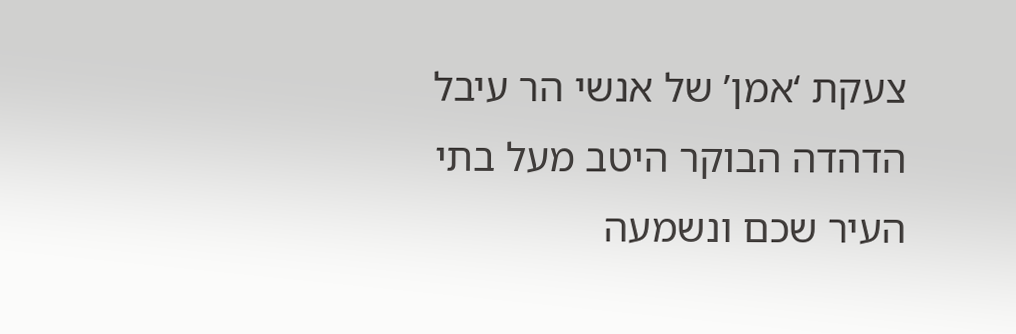צעקת ‘אמן’ של אנשי הר עיבל הדהדה הבוקר היטב מעל בתי העיר שכם ונשמעה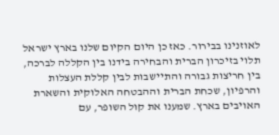לאוזנינו בבירור. כאז כן היום הקיום שלנו בארץ ישראל תלוי בזיכרון הברית והבחירה בידנו בין הקללה לברכה, בין חריצות גבורה והתיישבות לבין קללת העצלות והרפיון, שכחת הברית וההבטחה האלוקית והשארת האויבים בארץ. שמענו את קול השופר, עם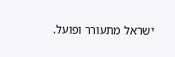ישראל מתעורר ופועל.